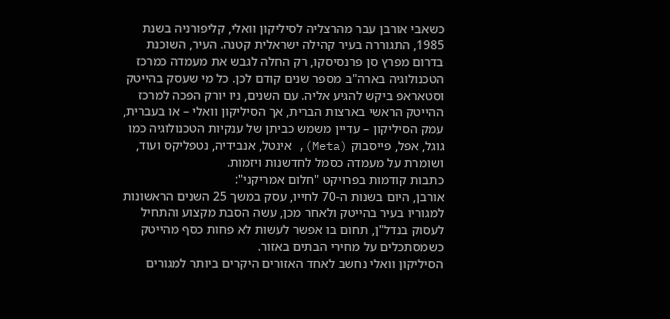כשאבי אורבן עבר מהרצליה לסיליקון וואלי, קליפורניה בשנת 1985, התגוררה בעיר קהילה ישראלית קטנה. העיר, השוכנת בדרום מפרץ סן פרנסיסקו, רק החלה לגבש את מעמדה כמרכז הטכנולוגיה בארה"ב מספר שנים קודם לכן. כל מי שעסק בהייטק וסטאראפ ביקש להגיע אליה. עם השנים, ניו יורק הפכה למרכז ההייטק הראשי בארצות הברית, אך הסיליקון וואלי – או בעברית, עמק הסיליקון – עדיין משמש כביתן של ענקיות הטכנולוגיה כמו גוגל, אפל, פייסבוק (Meta), אינטל, אנבידיה, נטפליקס ועוד, ושומרת על מעמדה כסמל לחדשנות ויזמות.
כתבות קודמות בפרויקט "חלום אמריקני":
אורבן, היום בשנות ה-70 לחייו, עסק במשך 25 השנים הראשונות למגוריו בעיר בהייטק ולאחר מכן, עשה הסבת מקצוע והתחיל לעסוק בנדל"ן, תחום בו אפשר לעשות לא פחות כסף מהייטק כשמסתכלים על מחירי הבתים באזור.
הסיליקון וואלי נחשב לאחד האזורים היקרים ביותר למגורים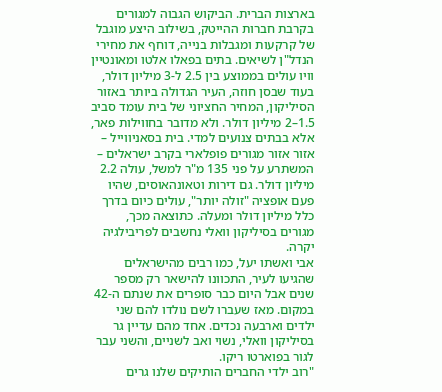בארצות הברית. הביקוש הגבוה למגורים בקרבת חברות ההייטק, בשילוב היצע מוגבל של קרקעות ומגבלות בנייה, דוחף את מחירי הנדל"ן לשיאים. בתים בפאלו אלטו ומאונטיין וויו עולים בממוצע בין 2.5 ל-3 מיליון דולר, בעוד שבסן חוזה, העיר הגדולה ביותר באזור הסיליקון, המחיר החציוני של בית עומד סביב 1.5–2 מיליון דולר. ולא מדובר בחווילות פאר, אלא בבתים צנועים למדי. בית בסאניווייל – אזור אזור מגורים פופלארי בקרב ישראלים – המשתרע על פני 135 מ"ר למשל, עולה 2.2 מיליון דולר. גם דירות וטאונהאוסים, שהיו פעם אופציה "זולה יותר", עולים כיום בדרך כלל מיליון דולר ומעלה. כתוצאה מכך, מגורים בסיליקון וואלי נחשבים לפריבילגיה יקרה.
אבי ואשתו יעל, כמו רבים מהישראלים שהגיעו לעיר, התכוונו להישאר רק מספר שנים אבל היום כבר סופרים את שנתם ה-42 במקום. מאז שעברו לשם נולדו להם שני ילדים וארבעה נכדים. אחד מהם עדיין גר בסיליקון וואלי, נשוי ואב לשניים, והשני עבר לגור בפוארטו ריקו.
"רוב ילדי החברים הותיקים שלנו גרים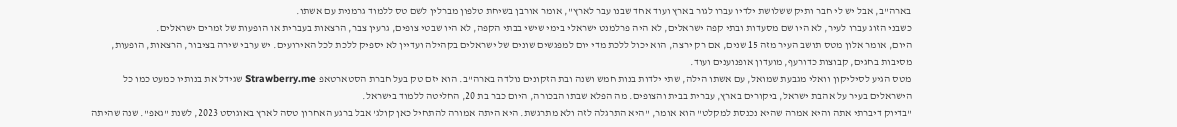בארה"ב, אבל יש לי חבר ותיק ששלושת ילדיו עברו לגור בארץ ועוד אחד שבנו עבר לארץ", אומר אורבן בשיחת טלפון מברלין לשם טס ללמוד גרמנית עם אשתו.
כשבני הזוג עברו לעיר, לא היו שם מסעדות ובתי קפה ישראלים, לא היה פרלמנט ישראלי בימי שישי בבתי הקפה, לא היו שבטי צופים, גרעין צבר, הרצאות בעברית או הופעות של זמרים ישראלים.
היום, אומר אלון מטס תושב העיר מזה 15 שנים, אם רק ירצה, הוא יכול ללכת מדי יום למפגשים שונים של ישראלים בקהילה ועדיין לא יספיק ללכת לכל האירועים. יש ערבי שירה בציבור, הרצאות, הופעות, מסיבות בחגים, קבוצות כדורעף, מועדון אופנוענים ועוד.
מטס הגיע לסיליקון וואלי מגבעת שמואל, עם אשתו הילה, שתי ילדות בנות חמש ושנה ובת הזקונים נולדה בארה"ב. הוא יזם טק בעל חברת הסטארטאפ Strawberry.me שגידל את בנותיו כמעט כמו כל הישראלים בעיר על אהבת ישראל, ביקורים בארץ, עברית בבית והצופים. מה הפלא שבתו הבכורה, היום כבר בת 20, החליטה ללמוד בישראל.
"בדיוק דיברתי אתה והיא אמרה שהיא נכנסת למקלט" הוא אומר, "היא התרגלה לזה ולא מתרגשת. היא היתה אמורה להתחיל כאן קולג' אבל ברגע האחרון טסה לארץ באוגוסט 2023, לשנת "גאפ". שנה שהיתה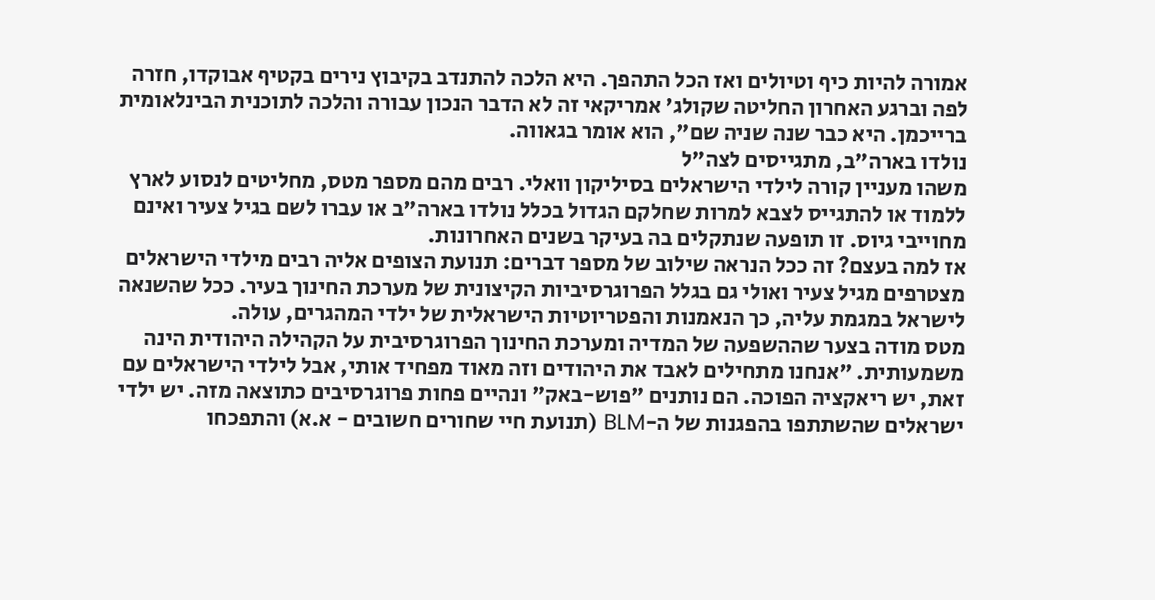אמורה להיות כיף וטיולים ואז הכל התהפך. היא הלכה להתנדב בקיבוץ נירים בקטיף אבוקדו, חזרה לפה וברגע האחרון החליטה שקולג' אמריקאי זה לא הדבר הנכון עבורה והלכה לתוכנית הבינלאומית ברייכמן. היא כבר שנה שניה שם", הוא אומר בגאווה.
נולדו בארה"ב, מתגייסים לצה"ל
משהו מעניין קורה לילדי הישראלים בסיליקון וואלי. רבים מהם מספר מטס, מחליטים לנסוע לארץ ללמוד או להתגייס לצבא למרות שחלקם הגדול בכלל נולדו בארה"ב או עברו לשם בגיל צעיר ואינם מחוייבי גיוס. זו תופעה שנתקלים בה בעיקר בשנים האחרונות.
אז למה בעצם? זה ככל הנראה שילוב של מספר דברים: תנועת הצופים אליה רבים מילדי הישראלים מצטרפים מגיל צעיר ואולי גם בגלל הפרוגרסיביות הקיצונית של מערכת החינוך בעיר. ככל שהשנאה לישראל במגמת עליה, כך הנאמנות והפטריוטיות הישראלית של ילדי המהגרים, עולה.
מטס מודה בצער שההשפעה של המדיה ומערכת החינוך הפרוגרסיבית על הקהילה היהודית הינה משמעותית. "אנחנו מתחילים לאבד את היהודים וזה מאוד מפחיד אותי, אבל לילדי הישראלים עם זאת, יש ריאקציה הפוכה. הם נותנים "פוש-באק" ונהיים פחות פרוגרסיבים כתוצאה מזה. יש ילדי ישראלים שהשתתפו בהפגנות של ה-BLM (תנועת חיי שחורים חשובים - א.א) והתפכחו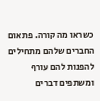כשראו מה קורה. פתאום החברים שלהם מתחילים להפנות להם עורף ומשתפים דברים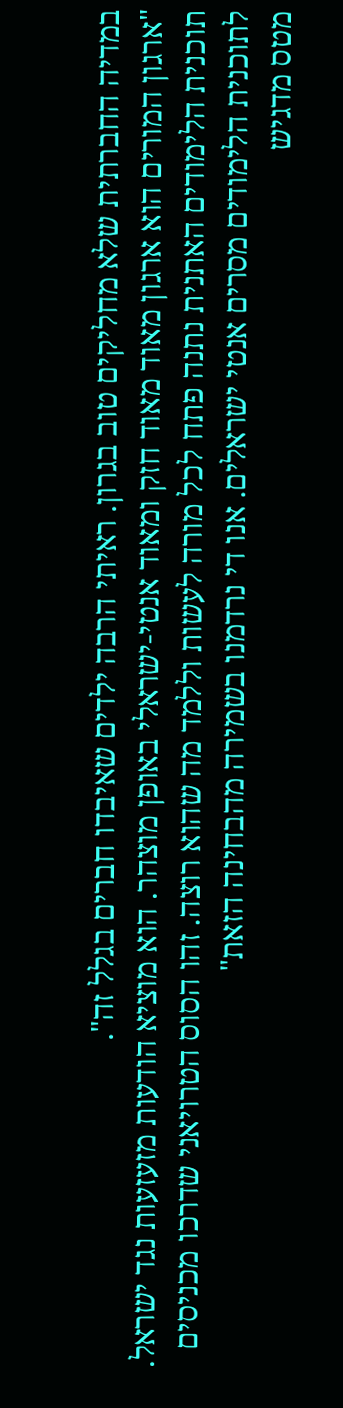במדיה החברתית שלא מחליקים טוב בגרון. ראיתי הרבה ילדים שאיבדו חברים בגלל זה".
"ארגון המורים הוא ארגון מאוד מאוד חזק ומאוד אנטי-ישראלי באופן מוצהר. הוא מוציא הודעות מזעזעות נגד ישראל. תוכנית הלימודים האתנית נתנה פתח לכל מורה לעשות וללמד מה שהוא רוצה. זהו הסוס הטרויאני שדרכו מכניסים לתוכנית הלימודים מסרים אנטי ישראלים. אנו די נרדמנו בשמירה מהבחינה הזאת"
מטס מדגיש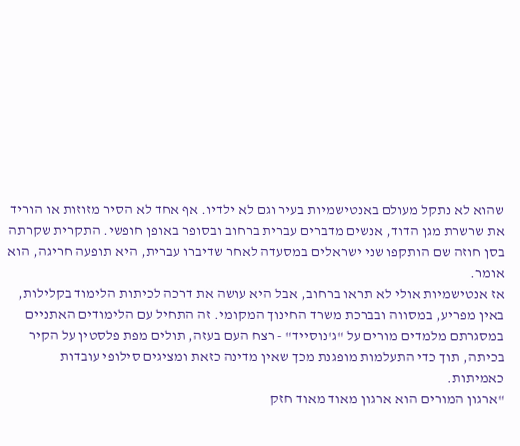שהוא לא נתקל מעולם באנטישמיות בעיר וגם לא ילדיו. אף אחד לא הסיר מזוזות או הוריד את שרשרת מגן הדוד, אנשים מדברים עברית ברחוב ובסופר באופן חופשי. התקרית שקרתה בסן חוזה שם הותקפו שני ישראלים במסעדה לאחר שדיברו עברית, היא תופעה חריגה, הוא אומר.
אז אנטישמיות אולי לא תראו ברחוב, אבל היא עושה את דרכה לכיתות הלימוד בקלילות, באין מפריע, במסווה ובברכת משרד החינוך המקומי. זה התחיל עם הלימודים האתניים במסגרתם מלמדים מורים על "ג'נוסייד" - רצח העם בעזה, תולים מפת פלסטין על הקיר בכיתה, תוך כדי התעלמות מופגנת מכך שאין מדינה כזאת ומציגים סילופי עובדות כאמיתות.
"ארגון המורים הוא ארגון מאוד מאוד חזק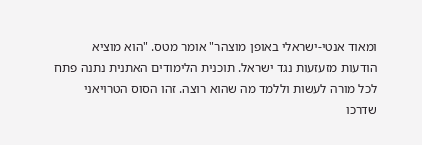ומאוד אנטי-ישראלי באופן מוצהר" אומר מטס. "הוא מוציא הודעות מזעזעות נגד ישראל. תוכנית הלימודים האתנית נתנה פתח לכל מורה לעשות וללמד מה שהוא רוצה. זהו הסוס הטרויאני שדרכו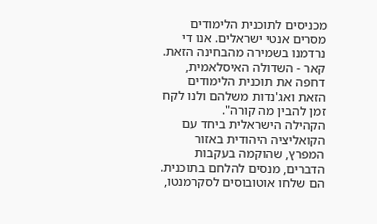מכניסים לתוכנית הלימודים מסרים אנטי ישראלים. אנו די נרדמנו בשמירה מהבחינה הזאת. קאר - השדולה האיסלאמית, דחפה את תוכנית הלימודים הזאת ואג'נדות משלהם ולנו לקח זמן להבין מה קורה".
הקהילה הישראלית ביחד עם הקואליציה היהודית באזור המפרץ, שהוקמה בעקבות הדברים, מנסים להלחם בתוכנית. הם שלחו אוטובוסים לסקרמנטו,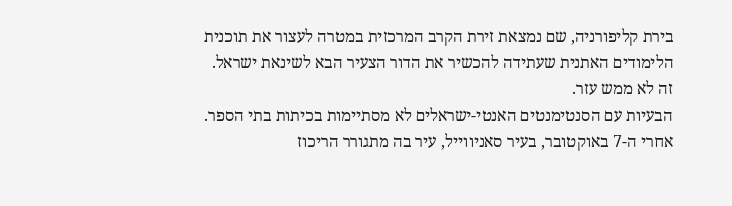בירת קליפורניה, שם נמצאת זירת הקרב המרכזית במטרה לעצור את תוכנית הלימודים האתנית שעתידה להכשיר את הדור הצעיר הבא לשינאת ישראל. זה לא ממש עזר.
הבעיות עם הסנטימנטים האנטי-ישראלים לא מסתיימות בכיתות בתי הספר. אחרי ה-7 באוקטובר, בעיר סאניווייל, עיר בה מתגורר הריכוז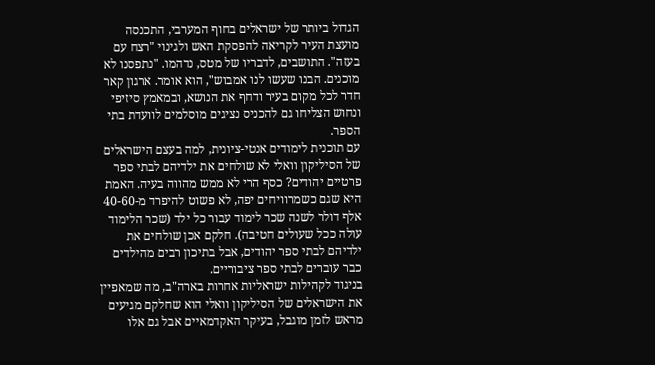הגדול ביותר של ישראלים בחוף המערבי, התכנסה מועצת העיר לקריאה להפסקת האש ולגינוי "רצח עם בעזה". התושבים, לדבריו של מטס, נדהמו. "נתפסנו לא מוכנים. הבנו שעשו לנו אמבוש", הוא אומר. ארגון קאר חדר לכל מקום בעיר ודחף את הנושא, ובמאמץ סיזיפי ונחוש הצליחו גם להכניס נציגים מוסלמים לוועדת בתי הספר.
עם תוכנית לימודים אנטי-ציונית, למה בעצם הישראלים של הסיליקון וואלי לא שולחים את ילדיהם לבתי ספר פרטיים יהודים? כסף הרי לא ממש מהווה בעיה. האמת היא שגם כשמרוויחים יפה, לא פשוט להיפרד מ-40-60 אלף דולר לשנה שכר לימוד עבור כל ילד (שכר הלימוד עולה ככל שעולים חטיבה). חלקם אכן שולחים את ילדיהם לבתי ספר יהודים, אבל בתיכון רבים מהילדים כבר עוברים לבתי ספר ציבוריים.
בניגוד לקהילות ישראליות אחרות בארה"ב, מה שמאפיין את הישראלים של הסיליקון וואלי הוא שחלקם מגיעים מראש לזמן מוגבל, בעיקר האקדמאיים אבל גם אלו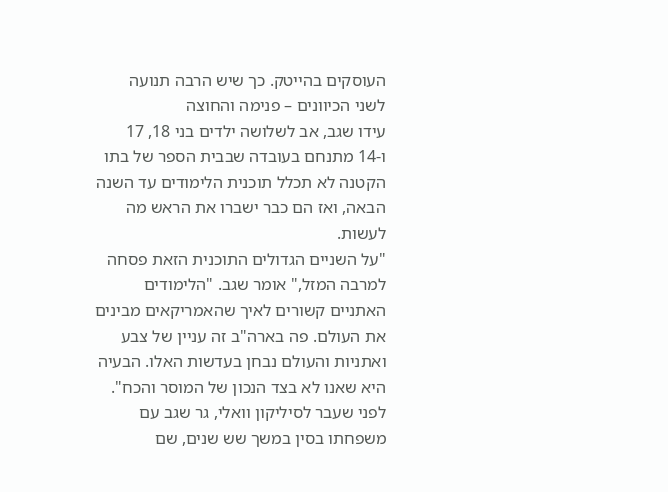העוסקים בהייטק. כך שיש הרבה תנועה לשני הכיוונים – פנימה והחוצה
עידו שגב, אב לשלושה ילדים בני 18, 17 ו-14 מתנחם בעובדה שבבית הספר של בתו הקטנה לא תכלל תוכנית הלימודים עד השנה הבאה, ואז הם כבר ישברו את הראש מה לעשות.
"על השניים הגדולים התוכנית הזאת פסחה למרבה המזל," אומר שגב. "הלימודים האתניים קשורים לאיך שהאמריקאים מבינים את העולם. פה בארה"ב זה עניין של צבע ואתניות והעולם נבחן בעדשות האלו. הבעיה היא שאנו לא בצד הנכון של המוסר והכח". לפני שעבר לסיליקון וואלי, גר שגב עם משפחתו בסין במשך שש שנים, שם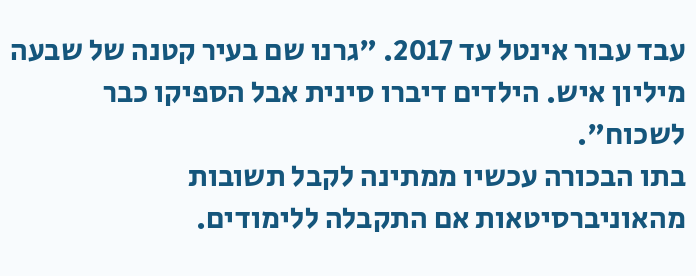עבד עבור אינטל עד 2017. "גרנו שם בעיר קטנה של שבעה מיליון איש. הילדים דיברו סינית אבל הספיקו כבר לשכוח".
בתו הבכורה עכשיו ממתינה לקבל תשובות מהאוניברסיטאות אם התקבלה ללימודים.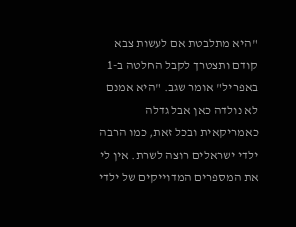"היא מתלבטת אם לעשות צבא קודם ותצטרך לקבל החלטה ב-1 באפריל" אומר שגב. "היא אמנם לא נולדה כאן אבל גדלה כאמריקאית ובכל זאת, כמו הרבה ילדי ישראלים רוצה לשרת. אין לי את המספרים המדוייקים של ילדי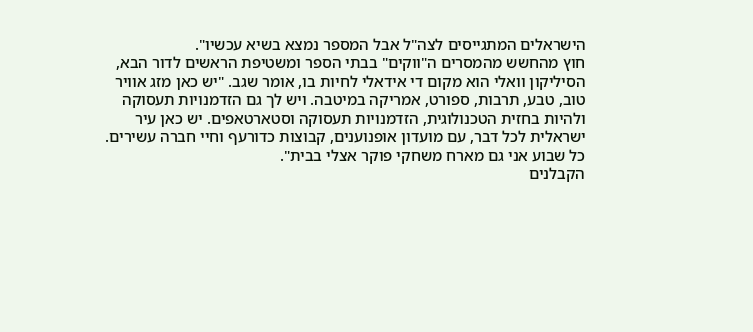הישראלים המתגייסים לצה"ל אבל המספר נמצא בשיא עכשיו".
חוץ מהחשש מהמסרים ה"ווקים" בבתי הספר ומשטיפת הראשים לדור הבא, הסיליקון וואלי הוא מקום די אידאלי לחיות בו, אומר שגב. "יש כאן מזג אוויר טוב, טבע, תרבות, ספורט, אמריקה במיטבה. ויש לך גם הזדמנויות תעסוקה ולהיות בחזית הטכנולוגית, הזדמנויות תעסוקה וסטארטאפים. יש כאן עיר ישראלית לכל דבר, עם מועדון אופנוענים, קבוצות כדורעף וחיי חברה עשירים. כל שבוע אני גם מארח משחקי פוקר אצלי בבית".
הקבלנים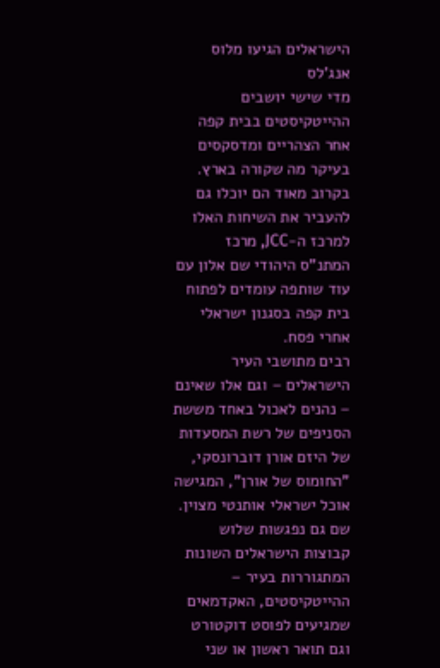הישראלים הגיעו מלוס אנג'לס
מדי שישי יושבים ההייטקיסטים בבית קפה אחר הצהריים ומדסקסים בעיקר מה שקורה בארץ. בקרוב מאוד הם יוכלו גם להעביר את השיחות האלו למרכז ה-JCC, מרכז המתנ"ס היהודי שם אלון עם עוד שותפה עומדים לפתוח בית קפה בסגנון ישראלי אחרי פסח.
רבים מתושבי העיר הישראלים – וגם אלו שאינם – נהנים לאכול באחד מששת הסניפים של רשת המסעדות של היזם אורן דוברונסקי, "החומוס של אורן", המגישה אוכל ישראלי אותנטי מצוין. שם גם נפגשות שלוש קבוצות הישראלים השונות המתגוררות בעיר – ההייטקיסטים, האקדמאים שמגיעים לפוסט דוקטורט וגם תואר ראשון או שני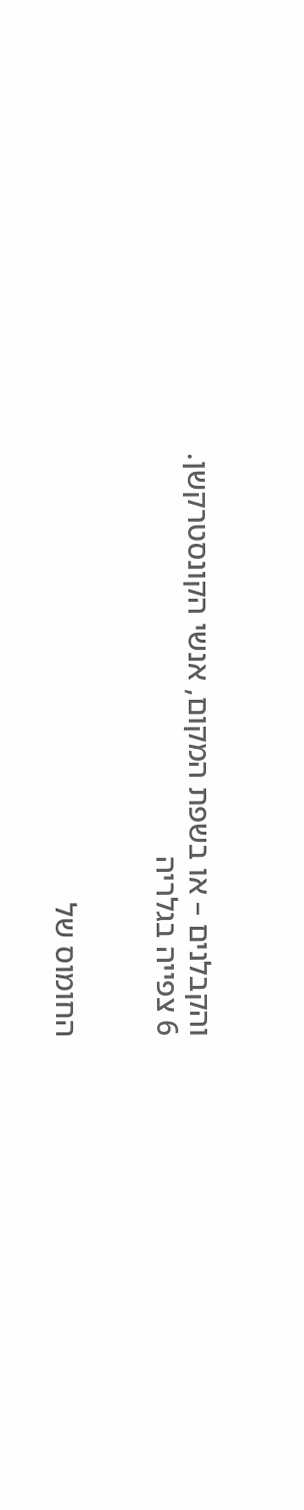והקבלנים – או בשפת המקום, אנשי הקונסטרקשן.
6 צפייה בגלריה


החומוס של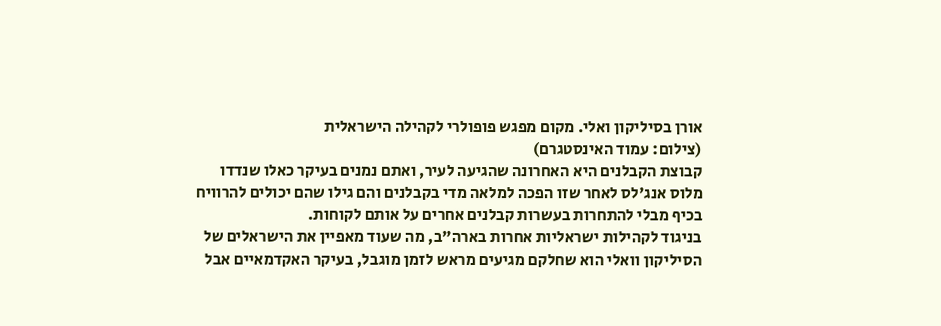אורן בסיליקון ואלי. מקום מפגש פופולרי לקהילה הישראלית
(צילום: עמוד האינסטגרם)
קבוצת הקבלנים היא האחרונה שהגיעה לעיר, ואתם נמנים בעיקר כאלו שנדדו מלוס אנג'לס לאחר שזו הפכה למלאה מדי בקבלנים והם גילו שהם יכולים להרוויח בכיף מבלי להתחרות בעשרות קבלנים אחרים על אותם לקוחות.
בניגוד לקהילות ישראליות אחרות בארה"ב, מה שעוד מאפיין את הישראלים של הסיליקון וואלי הוא שחלקם מגיעים מראש לזמן מוגבל, בעיקר האקדמאיים אבל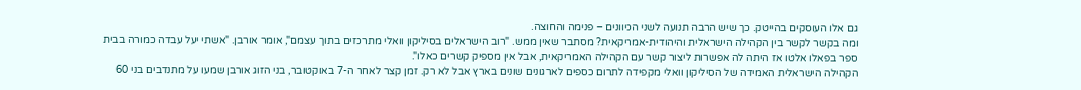גם אלו העוסקים בהייטק. כך שיש הרבה תנועה לשני הכיוונים – פנימה והחוצה.
ומה בקשר לקשר בין הקהילה הישראלית והיהודית-אמריקאית? מסתבר שאין ממש. "רוב הישראלים בסיליקון וואלי מתרכזים בתוך עצמם", אומר אורבן. "אשתי יעל עבדה כמורה בבית ספר בפאלו אלטו אז היתה לה אפשרות ליצור קשר עם הקהילה האמריקאית, אבל אין מספיק קשרים כאלו".
הקהילה הישראלית האמידה של הסיליקון וואלי מקפידה לתרום כספים לארגונים שונים בארץ אבל לא רק. זמן קצר לאחר ה-7 באוקטובר, בני הזוג אורבן שמעו על מתנדבים בני 60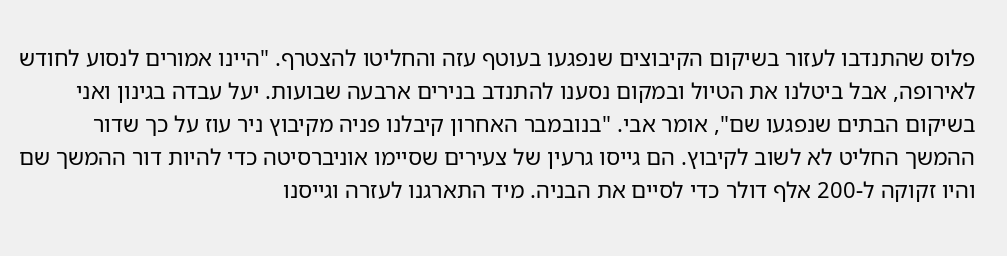פלוס שהתנדבו לעזור בשיקום הקיבוצים שנפגעו בעוטף עזה והחליטו להצטרף. "היינו אמורים לנסוע לחודש לאירופה, אבל ביטלנו את הטיול ובמקום נסענו להתנדב בנירים ארבעה שבועות. יעל עבדה בגינון ואני בשיקום הבתים שנפגעו שם", אומר אבי. "בנובמבר האחרון קיבלנו פניה מקיבוץ ניר עוז על כך שדור ההמשך החליט לא לשוב לקיבוץ. הם גייסו גרעין של צעירים שסיימו אוניברסיטה כדי להיות דור ההמשך שם והיו זקוקה ל-200 אלף דולר כדי לסיים את הבניה. מיד התארגנו לעזרה וגייסנו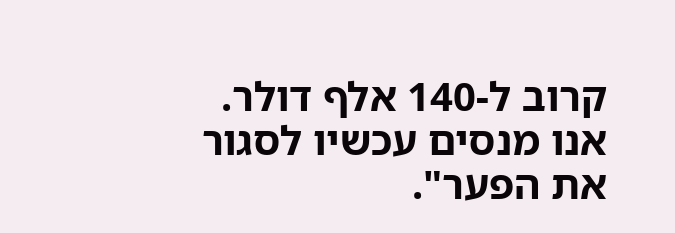קרוב ל-140 אלף דולר. אנו מנסים עכשיו לסגור את הפער".